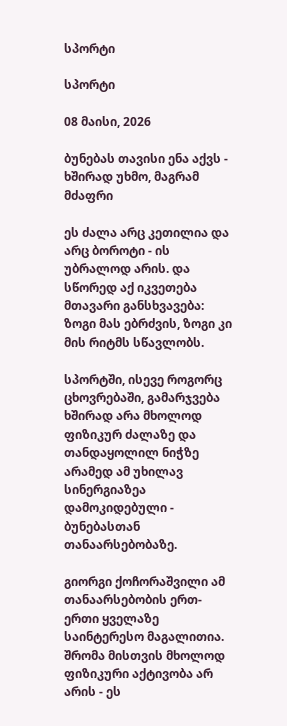სპორტი

სპორტი

08 მაისი, 2026

ბუნებას თავისი ენა აქვს - ხშირად უხმო, მაგრამ მძაფრი

ეს ძალა არც კეთილია და არც ბოროტი - ის უბრალოდ არის. და სწორედ აქ იკვეთება მთავარი განსხვავება: ზოგი მას ებრძვის, ზოგი კი მის რიტმს სწავლობს.

სპორტში, ისევე როგორც ცხოვრებაში, გამარჯვება ხშირად არა მხოლოდ ფიზიკურ ძალაზე და თანდაყოლილ ნიჭზე არამედ ამ უხილავ სინერგიაზეა დამოკიდებული - ბუნებასთან თანაარსებობაზე.

გიორგი ქოჩორაშვილი ამ თანაარსებობის ერთ-ერთი ყველაზე საინტერესო მაგალითია. შრომა მისთვის მხოლოდ ფიზიკური აქტივობა არ არის - ეს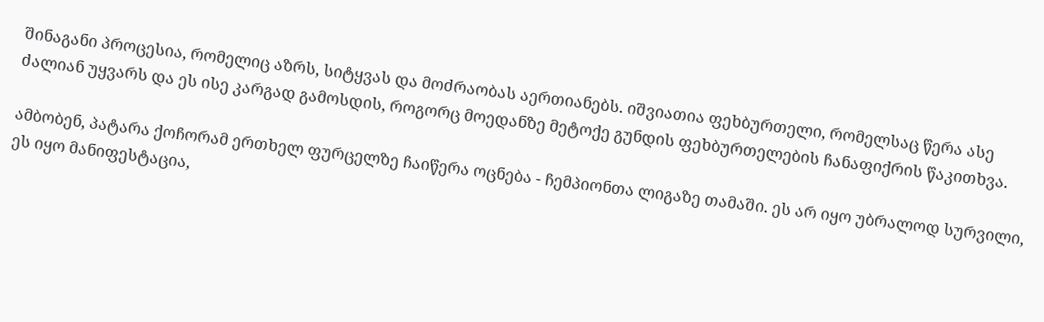შინაგანი პროცესია, რომელიც აზრს, სიტყვას და მოძრაობას აერთიანებს. იშვიათია ფეხბურთელი, რომელსაც წერა ასე ძალიან უყვარს და ეს ისე კარგად გამოსდის, როგორც მოედანზე მეტოქე გუნდის ფეხბურთელების ჩანაფიქრის წაკითხვა.

ამბობენ, პატარა ქოჩორამ ერთხელ ფურცელზე ჩაიწერა ოცნება - ჩემპიონთა ლიგაზე თამაში. ეს არ იყო უბრალოდ სურვილი, ეს იყო მანიფესტაცია,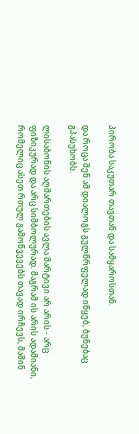პირობა საკუთარ თავთან და სამყაროსთან.

და როცა შენ ამ დიალოგს გულწრფელად იწყებ, ბუნებაც გპასუხობს.

ლისაბონის აღმართების ავლა მარტივი არ არის - არც ფიზიკურად და არც სიმბოლურად. მაგრამ ის არის ადამიანი, რომელიც ასეთ რთულ გამოწვევებს თავად ირჩევს, მაშინ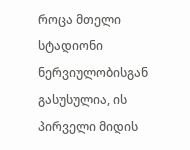როცა მთელი სტადიონი ნერვიულობისგან გასუსულია, ის პირველი მიდის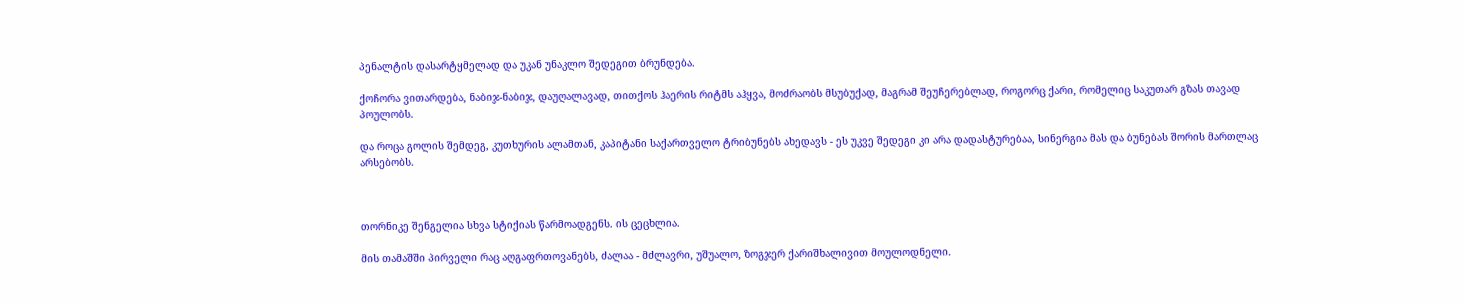პენალტის დასარტყმელად და უკან უნაკლო შედეგით ბრუნდება.

ქოჩორა ვითარდება, ნაბიჯ-ნაბიჯ, დაუღალავად, თითქოს ჰაერის რიტმს აჰყვა, მოძრაობს მსუბუქად, მაგრამ შეუჩერებლად, როგორც ქარი, რომელიც საკუთარ გზას თავად პოულობს.

და როცა გოლის შემდეგ, კუთხურის ალამთან, კაპიტანი საქართველო ტრიბუნებს ახედავს - ეს უკვე შედეგი კი არა დადასტურებაა, სინერგია მას და ბუნებას შორის მართლაც არსებობს.



თორნიკე შენგელია სხვა სტიქიას წარმოადგენს. ის ცეცხლია.

მის თამაშში პირველი რაც აღგაფრთოვანებს, ძალაა - მძლავრი, უშუალო, ზოგჯერ ქარიშხალივით მოულოდნელი.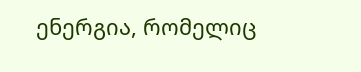ენერგია, რომელიც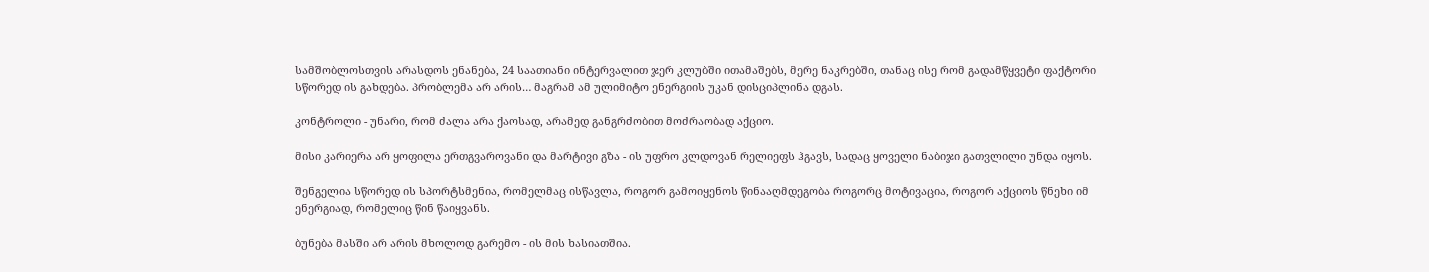სამშობლოსთვის არასდოს ენანება, 24 საათიანი ინტერვალით ჯერ კლუბში ითამაშებს, მერე ნაკრებში, თანაც ისე რომ გადამწყვეტი ფაქტორი სწორედ ის გახდება. პრობლემა არ არის… მაგრამ ამ ულიმიტო ენერგიის უკან დისციპლინა დგას.

კონტროლი - უნარი, რომ ძალა არა ქაოსად, არამედ განგრძობით მოძრაობად აქციო.

მისი კარიერა არ ყოფილა ერთგვაროვანი და მარტივი გზა - ის უფრო კლდოვან რელიეფს ჰგავს, სადაც ყოველი ნაბიჯი გათვლილი უნდა იყოს.

შენგელია სწორედ ის სპორტსმენია, რომელმაც ისწავლა, როგორ გამოიყენოს წინააღმდეგობა როგორც მოტივაცია, როგორ აქციოს წნეხი იმ ენერგიად, რომელიც წინ წაიყვანს.

ბუნება მასში არ არის მხოლოდ გარემო - ის მის ხასიათშია.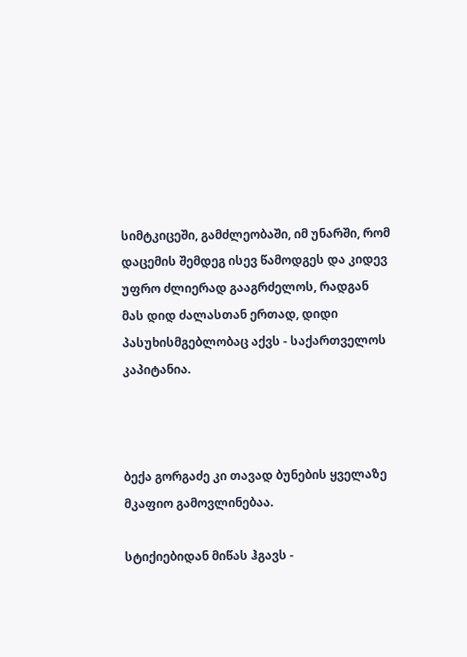სიმტკიცეში, გამძლეობაში, იმ უნარში, რომ დაცემის შემდეგ ისევ წამოდგეს და კიდევ უფრო ძლიერად გააგრძელოს, რადგან მას დიდ ძალასთან ერთად, დიდი პასუხისმგებლობაც აქვს - საქართველოს კაპიტანია.



ბექა გორგაძე კი თავად ბუნების ყველაზე მკაფიო გამოვლინებაა.

სტიქიებიდან მიწას ჰგავს -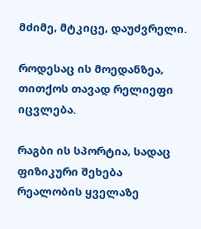მძიმე, მტკიცე, დაუძვრელი.

როდესაც ის მოედანზეა, თითქოს თავად რელიეფი იცვლება.

რაგბი ის სპორტია, სადაც ფიზიკური შეხება რეალობის ყველაზე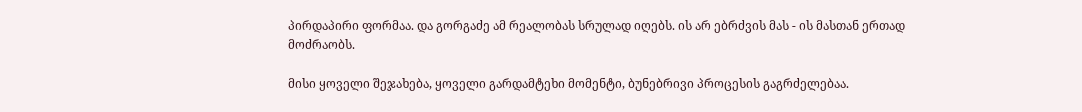პირდაპირი ფორმაა. და გორგაძე ამ რეალობას სრულად იღებს. ის არ ებრძვის მას - ის მასთან ერთად მოძრაობს.

მისი ყოველი შეჯახება, ყოველი გარდამტეხი მომენტი, ბუნებრივი პროცესის გაგრძელებაა.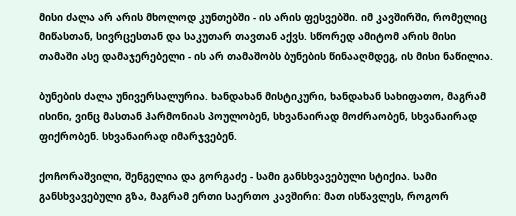მისი ძალა არ არის მხოლოდ კუნთებში - ის არის ფესვებში. იმ კავშირში, რომელიც მიწასთან, სივრცესთან და საკუთარ თავთან აქვს. სწორედ ამიტომ არის მისი თამაში ასე დამაჯერებელი - ის არ თამაშობს ბუნების წინააღმდეგ, ის მისი ნაწილია.

ბუნების ძალა უნივერსალურია. ხანდახან მისტიკური, ხანდახან სახიფათო, მაგრამ ისინი, ვინც მასთან ჰარმონიას პოულობენ, სხვანაირად მოძრაობენ, სხვანაირად ფიქრობენ. სხვანაირად იმარჯვებენ.

ქოჩორაშვილი, შენგელია და გორგაძე - სამი განსხვავებული სტიქია. სამი განსხვავებული გზა, მაგრამ ერთი საერთო კავშირი: მათ ისწავლეს, როგორ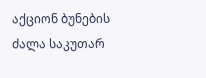აქციონ ბუნების ძალა საკუთარ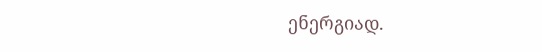ენერგიად.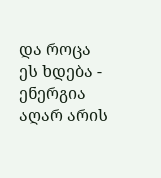და როცა ეს ხდება - ენერგია აღარ არის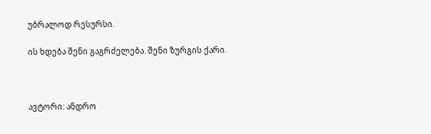უბრალოდ რესურსი.

ის ხდება შენი გაგრძელება. შენი ზურგის ქარი.



ავტორი: ანდრო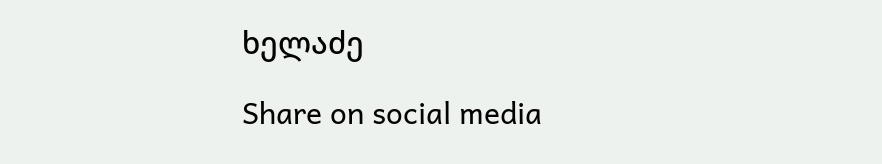ხელაძე

Share on social media